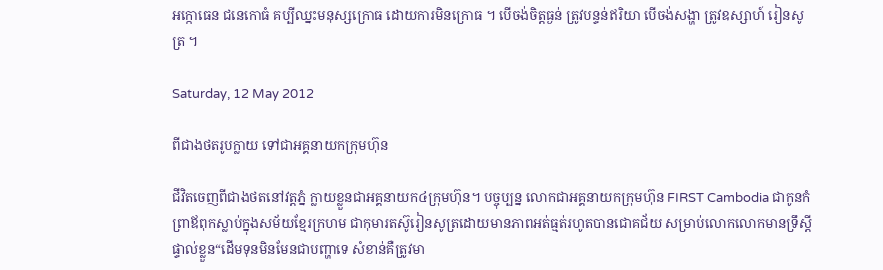អក្កោធេន ជនេកោធំ គប្បីឈ្នះមនុស្សក្រោធ ដោយការមិនក្រោធ ។ បើចង់ចិត្តធ្ងន់ ត្រូវបន្ទន់ឥរិយា បើចង់សង្ហា ត្រូវឧស្សាហ៍ រៀនសូត្រ ។

Saturday, 12 May 2012

ពីជាងថតរូបក្លាយ ទៅជាអគ្គនាយកក្រុមហ៊ុន

ជីវិតចេញពីជាងថតនៅវត្តភ្នំ ក្លាយខ្លួនជាអគ្គនាយក៤ក្រុមហ៊ុន។ បច្ចុប្បន្ន លោកជាអគ្គនាយកក្រុមហ៊ុន FIRST Cambodia ជាកូនកំព្រាឪពុកស្លាប់ក្នុងសម័យខ្មែរក្រហម ជាកុមារតស៊ូរៀនសូត្រដោយមានភាពអត់ធ្មត់រហូតបានជោគជ័យ សម្រាប់លោកលោកមានទ្រឹស្ដីផ្ទាល់ខ្លួន“ដើមទុនមិនមែនជាបញ្ហាទេ សំខាន់គឺត្រូវមា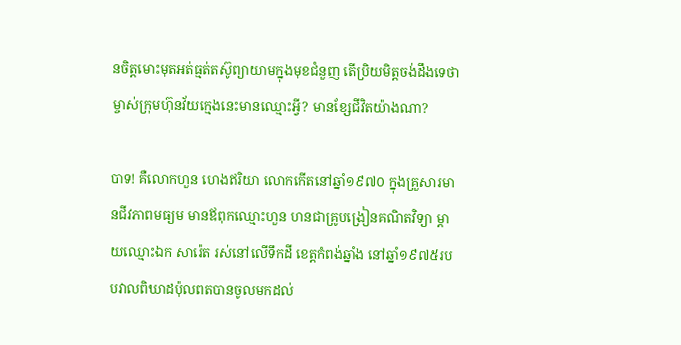នចិត្តមោះមុតអត់ធ្មត់តស៊ូព្យាយាមក្នុងមុខជំនួញ តើប្រិយមិត្តចង់ដឹងទេថា ម្ចាស់ក្រុមហ៊ុនវ័យក្មេងនេះមានឈ្មោះអ្វី? មានខ្សែជីវិតយ៉ាងណា?

បាទ! គឺលោកហួន ហេងឥរិយា លោកកើតនៅឆ្នាំ១៩៧០ ក្នុងគ្រួសារមានជីវភាពមធ្យម មានឪពុកឈ្មោះហួន ហនជាគ្រូបង្រៀនគណិតវិទ្យា ម្ដាយឈ្មោះឯក សារ៉េត រស់នៅលើទឹកដី ខេត្តកំពង់ឆ្នាំង នៅឆ្នាំ១៩៧៥របបវាលពិឃាដប៉ុលពតបានចូលមកដល់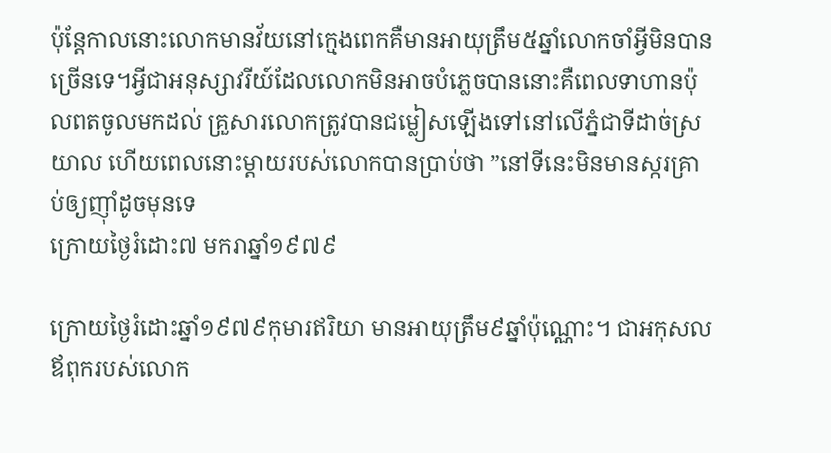ប៉ុន្តែកាលនោះលោកមានវ័យនៅក្មេងពេកគឺមានអាយុត្រឹម៥ឆ្នាំលោកចាំអ្វីមិនបានច្រើនទេ។អ្វីជាអនុស្សាវរីយ៍ដែលលោកមិនអាចបំភ្លេចបាននោះគឺពេលទាហានប៉ុលពតចូលមកដល់ គ្រួសារលោកត្រូវបានជម្លៀសឡើងទៅនៅលើភ្នំជាទីដាច់ស្រយាល ហើយពេលនោះម្ដាយរបស់លោកបានប្រាប់ថា ”នៅទីនេះមិនមានស្ករគ្រាប់ឲ្យញ៉ាំដូចមុនទេ
ក្រោយថ្ងៃរំដោះ៧ មករាឆ្នាំ១៩៧៩

ក្រោយថ្ងៃរំដោះឆ្នាំ១៩៧៩កុមារឥរិយា មានអាយុត្រឹម៩ឆ្នាំប៉ុណ្ណោះ។ ជាអកុសលឪពុករបស់លោក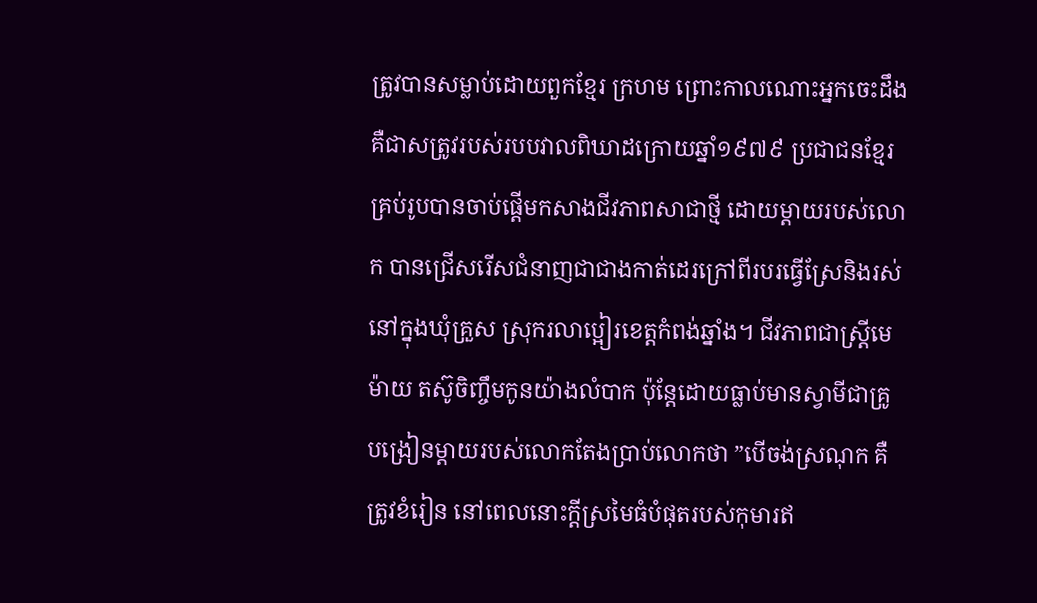ត្រូវបានសម្លាប់ដោយពួកខ្មែរ ក្រហម ព្រោះកាលណោះអ្នកចេះដឹង គឺជាសត្រូវរបស់របបវាលពិឃាដក្រោយឆ្នាំ១៩៧៩ ប្រជាជនខ្មែរគ្រប់រូបបានចាប់ផ្ដើមកសាងជីវភាពសាជាថ្មី ដោយម្ដាយរបស់លោក បានជ្រើសរើសជំនាញជាជាងកាត់ដេរក្រៅពីរបរធ្វើស្រែនិងរស់នៅក្នុងឃុំគ្រួស ស្រុករលាប្អៀរខេត្តកំពង់ឆ្នាំង។ ជីវភាពជាស្ត្រីមេម៉ាយ តស៊ូចិញ្ចឹមកូនយ៉ាងលំបាក ប៉ុន្តែដោយធ្លាប់មានស្វាមីជាគ្រូបង្រៀនម្ដាយរបស់លោកតែងប្រាប់លោកថា ”បើចង់ស្រណុក គឺត្រូវខំរៀន នៅពេលនោះក្ដីស្រមៃធំបំផុតរបស់កុមារឥ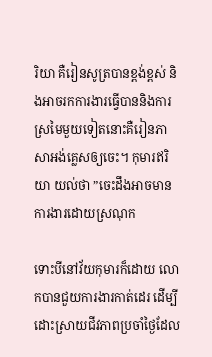រិយា គឺរៀនសូត្របានខ្ពង់ខ្ពស់ និងអាចរកការងារធ្វើបាននិងការស្រមៃមួយទៀតនោះគឺរៀនភាសាអង់គ្លេសឲ្យចេះ។ កុមារឥរិយា យល់ថា ”ចេះដឹងអាចមានការងារដោយស្រណុក

ទោះបីនៅវ័យកុមារក៏ដោយ លោកបានជួយការងារកាត់ដេរ ដើម្បីដោះស្រាយជីវភាពប្រចាំថ្ងៃដែល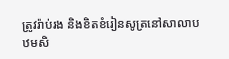ត្រូវរ៉ាប់រង និងខិតខំរៀនសូត្រនៅសាលាបឋមសិ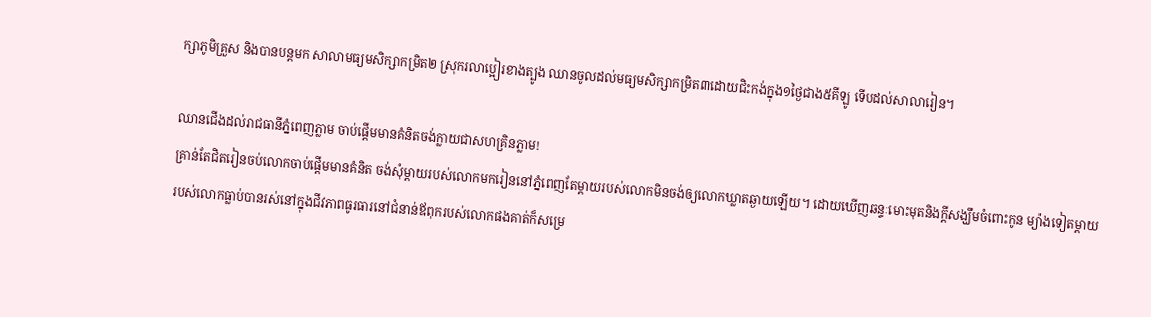ក្សាភូមិគ្រួស និងបានបន្តមក សាលាមធ្យមសិក្សាកម្រិត២ ស្រុករលាប្អៀរខាងត្បូង ឈានចូលដល់មធ្យមសិក្សាកម្រិត៣ដោយជិះកង់ក្នុង១ថ្ងៃជាង៥គីឡូ ទើបដល់សាលារៀន។

ឈានជើងដល់រាជធានីភ្នំពេញភ្លាម ចាប់ផ្ដើមមានគំនិតចង់ក្លាយជាសហគ្រិនភ្លាម!
គ្រាន់តែជិតរៀនចប់លោកចាប់ផ្ដើមមានគំនិត ចង់សុំម្ដាយរបស់លោកមករៀននៅភ្នំពេញតែម្ដាយរបស់លោកមិនចង់ឲ្យលោកឃ្លាតឆ្ងាយឡើយ។ ដោយឃើញឆន្ទៈមោះមុតនិងក្ដីសង្ឃឹមចំពោះកូន ម្យ៉ាងទៀតម្ដាយរបស់លោកធ្លាប់បានរស់នៅក្នុងជីវភាពធូរធារនៅជំនាន់ឪពុករបស់លោកផងគាត់ក៏សម្រេ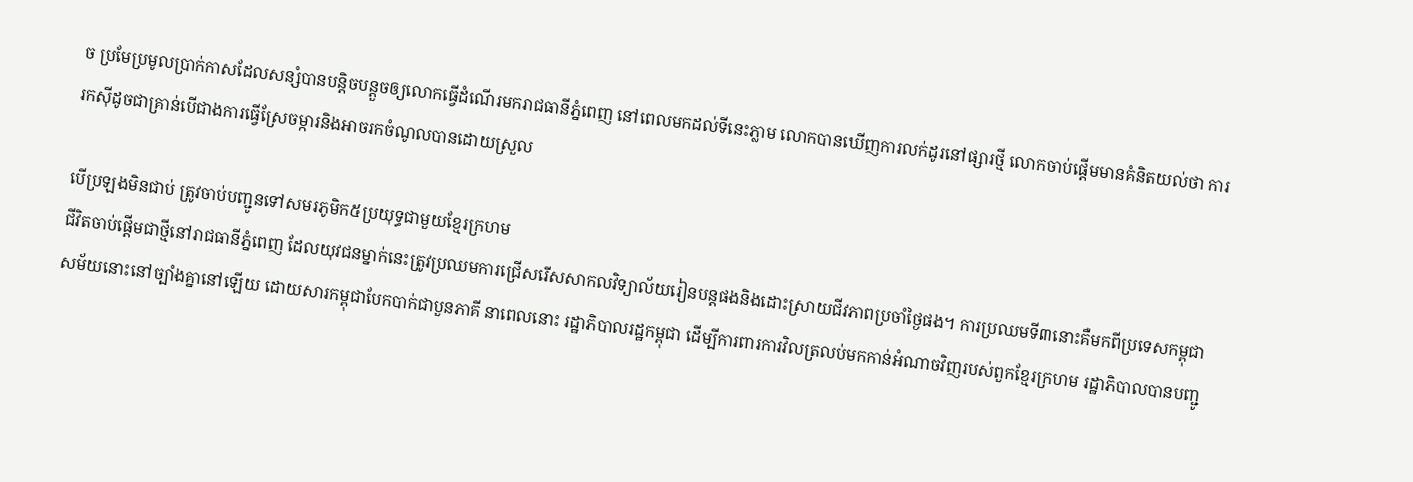ច ប្រមែប្រមូលប្រាក់កាសដែលសន្សំបានបន្តិចបន្តួចឲ្យលោកធ្វើដំណើរមករាជធានីភ្នំពេញ នៅពេលមកដល់ទីនេះភ្លាម លោកបានឃើញការលក់ដូរនៅផ្សារថ្មី លោកចាប់ផ្ដើមមានគំនិតយល់ថា ការរកស៊ីដូចជាគ្រាន់បើជាងការធ្វើស្រែចម្ការនិងអាចរកចំណូលបានដោយស្រួល

បើប្រឡងមិនជាប់ ត្រូវចាប់បញ្ជូនទៅសមរភូមិក៥ប្រយុទ្ធជាមួយខ្មែរក្រហម
ជីវិតចាប់ផ្ដើមជាថ្មីនៅរាជធានីភ្នំពេញ ដែលយុវជនម្នាក់នេះត្រូវប្រឈមការជ្រើសរើសសាកលវិទ្យាល័យរៀនបន្តផងនិងដោះស្រាយជីវភាពប្រចាំថ្ងៃផង។ ការប្រឈមទី៣នោះគឺមកពីប្រទេសកម្ពុជាសម័យនោះនៅច្បាំងគ្នានៅឡើយ ដោយសារកម្ពុជាបែកបាក់ជាបួនភាគី នាពេលនោះ រដ្ឋាភិបាលរដ្ឋកម្ពុជា ដើម្បីការពារការវិលត្រលប់មកកាន់អំណាចវិញរបស់ពួកខ្មែរក្រហម រដ្ឋាភិបាលបានបញ្ជូ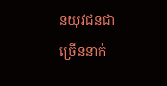នយុវជនជាច្រើននាក់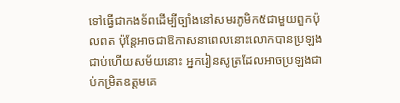ទៅធ្វើជាកងទ័ពដើម្បីច្បាំងនៅសមរភូមិក៥ជាមួយពួកប៉ុលពត ប៉ុន្តែអាចជាឱកាសនាពេលនោះលោកបានប្រឡងជាប់ហើយសម័យនោះ អ្នករៀនសូត្រដែលអាចប្រឡងជាប់កម្រិតឧត្ដមគេ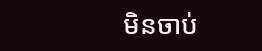មិនចាប់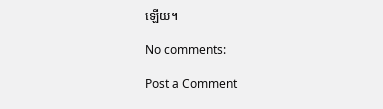ឡើយ។

No comments:

Post a Comment